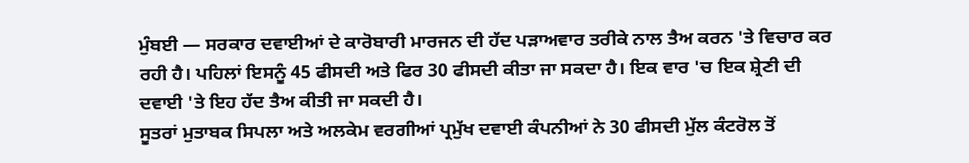ਮੁੰਬਈ — ਸਰਕਾਰ ਦਵਾਈਆਂ ਦੇ ਕਾਰੋਬਾਰੀ ਮਾਰਜਨ ਦੀ ਹੱਦ ਪੜਾਅਵਾਰ ਤਰੀਕੇ ਨਾਲ ਤੈਅ ਕਰਨ 'ਤੇ ਵਿਚਾਰ ਕਰ ਰਹੀ ਹੈ। ਪਹਿਲਾਂ ਇਸਨੂੰ 45 ਫੀਸਦੀ ਅਤੇ ਫਿਰ 30 ਫੀਸਦੀ ਕੀਤਾ ਜਾ ਸਕਦਾ ਹੈ। ਇਕ ਵਾਰ 'ਚ ਇਕ ਸ਼੍ਰੇਣੀ ਦੀ ਦਵਾਈ 'ਤੇ ਇਹ ਹੱਦ ਤੈਅ ਕੀਤੀ ਜਾ ਸਕਦੀ ਹੈ।
ਸੂਤਰਾਂ ਮੁਤਾਬਕ ਸਿਪਲਾ ਅਤੇ ਅਲਕੇਮ ਵਰਗੀਆਂ ਪ੍ਰਮੁੱਖ ਦਵਾਈ ਕੰਪਨੀਆਂ ਨੇ 30 ਫੀਸਦੀ ਮੁੱਲ ਕੰਟਰੋਲ ਤੋਂ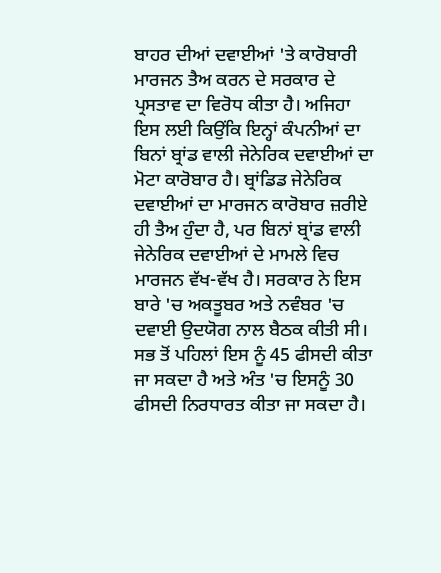ਬਾਹਰ ਦੀਆਂ ਦਵਾਈਆਂ 'ਤੇ ਕਾਰੋਬਾਰੀ ਮਾਰਜਨ ਤੈਅ ਕਰਨ ਦੇ ਸਰਕਾਰ ਦੇ ਪ੍ਰਸਤਾਵ ਦਾ ਵਿਰੋਧ ਕੀਤਾ ਹੈ। ਅਜਿਹਾ ਇਸ ਲਈ ਕਿਉਂਕਿ ਇਨ੍ਹਾਂ ਕੰਪਨੀਆਂ ਦਾ ਬਿਨਾਂ ਬ੍ਰਾਂਡ ਵਾਲੀ ਜੇਨੇਰਿਕ ਦਵਾਈਆਂ ਦਾ ਮੋਟਾ ਕਾਰੋਬਾਰ ਹੈ। ਬ੍ਰਾਂਡਿਡ ਜੇਨੇਰਿਕ ਦਵਾਈਆਂ ਦਾ ਮਾਰਜਨ ਕਾਰੋਬਾਰ ਜ਼ਰੀਏ ਹੀ ਤੈਅ ਹੁੰਦਾ ਹੈ, ਪਰ ਬਿਨਾਂ ਬ੍ਰਾਂਡ ਵਾਲੀ ਜੇਨੇਰਿਕ ਦਵਾਈਆਂ ਦੇ ਮਾਮਲੇ ਵਿਚ ਮਾਰਜਨ ਵੱਖ-ਵੱਖ ਹੈ। ਸਰਕਾਰ ਨੇ ਇਸ ਬਾਰੇ 'ਚ ਅਕਤੂਬਰ ਅਤੇ ਨਵੰਬਰ 'ਚ ਦਵਾਈ ਉਦਯੋਗ ਨਾਲ ਬੈਠਕ ਕੀਤੀ ਸੀ। ਸਭ ਤੋਂ ਪਹਿਲਾਂ ਇਸ ਨੂੰ 45 ਫੀਸਦੀ ਕੀਤਾ ਜਾ ਸਕਦਾ ਹੈ ਅਤੇ ਅੰਤ 'ਚ ਇਸਨੂੰ 30 ਫੀਸਦੀ ਨਿਰਧਾਰਤ ਕੀਤਾ ਜਾ ਸਕਦਾ ਹੈ।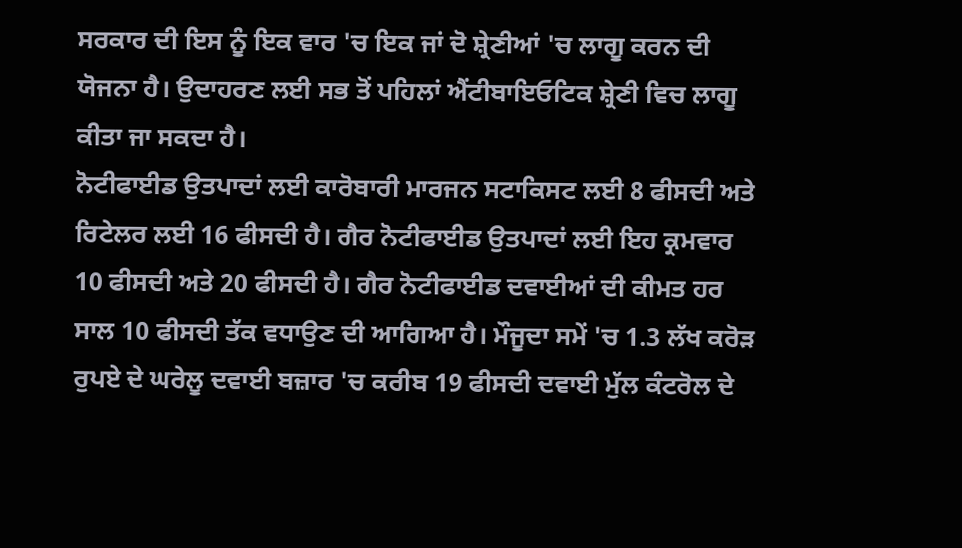ਸਰਕਾਰ ਦੀ ਇਸ ਨੂੰ ਇਕ ਵਾਰ 'ਚ ਇਕ ਜਾਂ ਦੋ ਸ਼੍ਰੇਣੀਆਂ 'ਚ ਲਾਗੂ ਕਰਨ ਦੀ ਯੋਜਨਾ ਹੈ। ਉਦਾਹਰਣ ਲਈ ਸਭ ਤੋਂ ਪਹਿਲਾਂ ਐਂਟੀਬਾਇਓਟਿਕ ਸ਼੍ਰੇਣੀ ਵਿਚ ਲਾਗੂ ਕੀਤਾ ਜਾ ਸਕਦਾ ਹੈ।
ਨੋਟੀਫਾਈਡ ਉਤਪਾਦਾਂ ਲਈ ਕਾਰੋਬਾਰੀ ਮਾਰਜਨ ਸਟਾਕਿਸਟ ਲਈ 8 ਫੀਸਦੀ ਅਤੇ ਰਿਟੇਲਰ ਲਈ 16 ਫੀਸਦੀ ਹੈ। ਗੈਰ ਨੋਟੀਫਾਈਡ ਉਤਪਾਦਾਂ ਲਈ ਇਹ ਕ੍ਰਮਵਾਰ 10 ਫੀਸਦੀ ਅਤੇ 20 ਫੀਸਦੀ ਹੈ। ਗੈਰ ਨੋਟੀਫਾਈਡ ਦਵਾਈਆਂ ਦੀ ਕੀਮਤ ਹਰ ਸਾਲ 10 ਫੀਸਦੀ ਤੱਕ ਵਧਾਉਣ ਦੀ ਆਗਿਆ ਹੈ। ਮੌਜੂਦਾ ਸਮੇਂ 'ਚ 1.3 ਲੱਖ ਕਰੋੜ ਰੁਪਏ ਦੇ ਘਰੇਲੂ ਦਵਾਈ ਬਜ਼ਾਰ 'ਚ ਕਰੀਬ 19 ਫੀਸਦੀ ਦਵਾਈ ਮੁੱਲ ਕੰਟਰੋਲ ਦੇ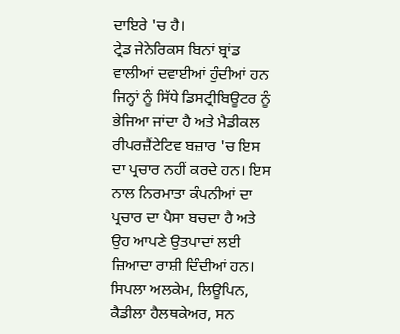ਦਾਇਰੇ 'ਚ ਹੈ।
ਟ੍ਰੇਡ ਜੇਨੇਰਿਕਸ ਬਿਨਾਂ ਬ੍ਰਾਂਡ ਵਾਲੀਆਂ ਦਵਾਈਆਂ ਹੁੰਦੀਆਂ ਹਨ ਜਿਨ੍ਹਾਂ ਨੂੰ ਸਿੱਧੇ ਡਿਸਟ੍ਰੀਬਿਊਟਰ ਨੂੰ ਭੇਜਿਆ ਜਾਂਦਾ ਹੈ ਅਤੇ ਮੈਡੀਕਲ ਰੀਪਰਜ਼ੈਂਟੇਟਿਵ ਬਜ਼ਾਰ 'ਚ ਇਸ ਦਾ ਪ੍ਰਚਾਰ ਨਹੀਂ ਕਰਦੇ ਹਨ। ਇਸ ਨਾਲ ਨਿਰਮਾਤਾ ਕੰਪਨੀਆਂ ਦਾ ਪ੍ਰਚਾਰ ਦਾ ਪੈਸਾ ਬਚਦਾ ਹੈ ਅਤੇ ਉਹ ਆਪਣੇ ਉਤਪਾਦਾਂ ਲਈ ਜ਼ਿਆਦਾ ਰਾਸ਼ੀ ਦਿੰਦੀਆਂ ਹਨ। ਸਿਪਲਾ ਅਲਕੇਮ, ਲਿਊਪਿਨ, ਕੈਡੀਲਾ ਹੈਲਥਕੇਅਰ, ਸਨ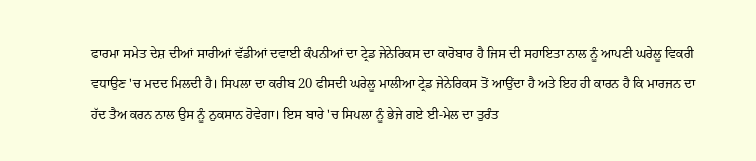ਫਾਰਮਾ ਸਮੇਤ ਦੇਸ਼ ਦੀਆਂ ਸਾਰੀਆਂ ਵੱਡੀਆਂ ਦਵਾਈ ਕੰਪਨੀਆਂ ਦਾ ਟ੍ਰੇਡ ਜੇਨੇਰਿਕਸ ਦਾ ਕਾਰੋਬਾਰ ਹੈ ਜਿਸ ਦੀ ਸਹਾਇਤਾ ਨਾਲ ਨੂੰ ਆਪਣੀ ਘਰੇਲੂ ਵਿਕਰੀ ਵਧਾਉਣ 'ਚ ਮਦਦ ਮਿਲਦੀ ਹੈ। ਸਿਪਲਾ ਦਾ ਕਰੀਬ 20 ਫੀਸਦੀ ਘਰੇਲੂ ਮਾਲੀਆ ਟ੍ਰੇਡ ਜੇਨੇਰਿਕਸ ਤੋਂ ਆਉਂਦਾ ਹੈ ਅਤੇ ਇਹ ਹੀ ਕਾਰਨ ਹੈ ਕਿ ਮਾਰਜਨ ਦਾ ਹੱਦ ਤੈਅ ਕਰਨ ਨਾਲ ਉਸ ਨੂੰ ਨੁਕਸਾਨ ਹੋਵੇਗਾ। ਇਸ ਬਾਰੇ 'ਚ ਸਿਪਲਾ ਨੂੰ ਭੇਜੇ ਗਏ ਈ-ਮੇਲ ਦਾ ਤੁਰੰਤ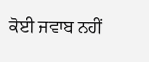ਕੋਈ ਜਵਾਬ ਨਹੀਂ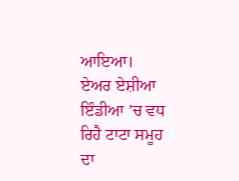ਆਇਆ।
ਏਅਰ ਏਸ਼ੀਆ ਇੰਡੀਆ ’ਚ ਵਧ ਰਿਹੈ ਟਾਟਾ ਸਮੂਹ ਦਾ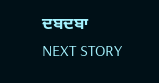ਦਬਦਬਾ
NEXT STORY